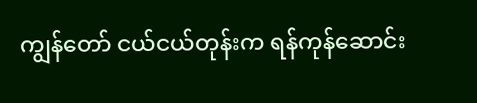ကျွန်တော် ငယ်ငယ်တုန်းက ရန်ကုန်ဆောင်း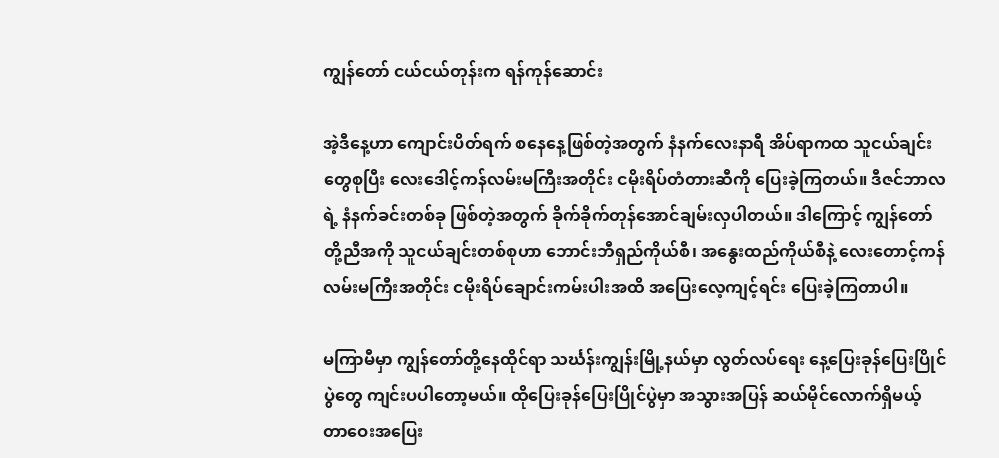ကျွန်တော် ငယ်ငယ်တုန်းက ရန်ကုန်ဆောင်း

အဲ့ဒီနေ့ဟာ ကျောင်းပိတ်ရက် စနေနေ့ဖြစ်တဲ့အတွက် နံနက်လေးနာရီ အိပ်ရာကထ သူငယ်ချင်းတွေစုပြီး လေးဒေါင့်ကန်လမ်းမကြီးအတိုင်း ငမိုးရိပ်တံတားဆီကို ပြေးခဲ့ကြတယ်။ ဒီဇင်ဘာလရဲ့ နံနက်ခင်းတစ်ခု ဖြစ်တဲ့အတွက် ခိုက်ခိုက်တုန်အောင်ချမ်းလှပါတယ်။ ဒါကြောင့် ကျွန်တော်တို့ညီအကို သူငယ်ချင်းတစ်စုဟာ ဘောင်းဘီရှည်ကိုယ်စီ၊ အနွေးထည်ကိုယ်စီနဲ့ လေးတောင့်ကန်လမ်းမကြီးအတိုင်း ငမိုးရိပ်ချောင်းကမ်းပါးအထိ အပြေးလေ့ကျင့်ရင်း ပြေးခဲ့ကြတာပါ။

မကြာမီမှာ ကျွန်တော်တို့နေထိုင်ရာ သင်္ဃန်းကျွန်းမြို့နယ်မှာ လွတ်လပ်ရေး နေ့ပြေးခုန်ပြေးပြိုင်ပွဲတွေ ကျင်းပပါတော့မယ်။ ထိုပြေးခုန်ပြေးပြိုင်ပွဲမှာ အသွားအပြန် ဆယ်မိုင်လောက်ရှိမယ့် တာဝေးအပြေး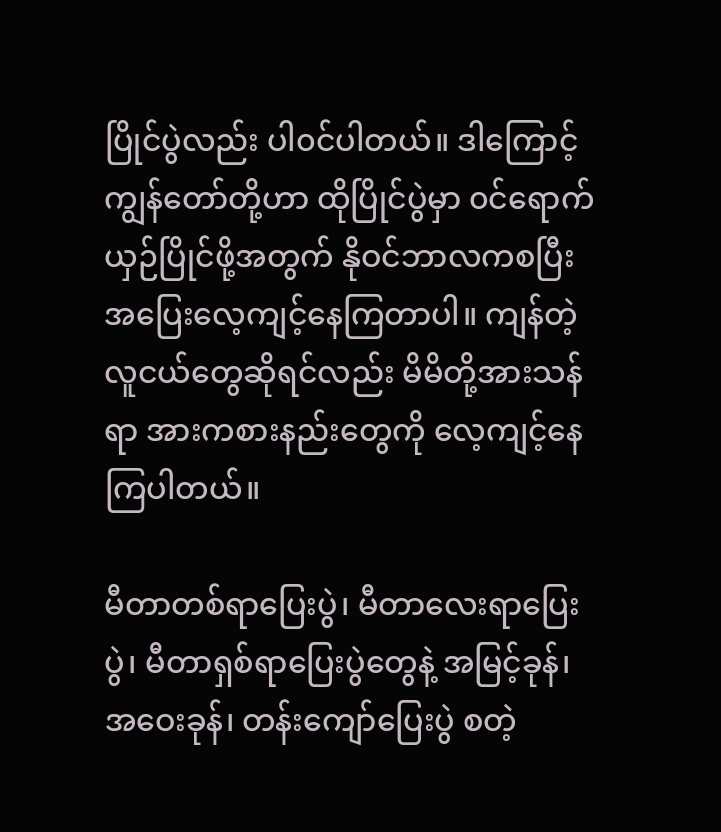ပြိုင်ပွဲလည်း ပါ၀င်ပါတယ်။ ဒါကြောင့် ကျွန်တော်တို့ဟာ ထိုပြိုင်ပွဲမှာ ၀င်ရောက်ယှဉ်ပြိုင်ဖို့အတွက် နိုဝင်ဘာလကစပြီး အပြေးလေ့ကျင့်နေကြတာပါ။ ကျန်တဲ့လူငယ်တွေဆိုရင်လည်း မိမိတို့အားသန်ရာ အားကစားနည်းတွေကို လေ့ကျင့်နေကြပါတယ်။

မီတာတစ်ရာပြေးပွဲ၊ မီတာလေးရာပြေးပွဲ၊ မီတာရှစ်ရာပြေးပွဲတွေနဲ့ အမြင့်ခုန်၊ အဝေးခုန်၊ တန်းကျော်ပြေးပွဲ စတဲ့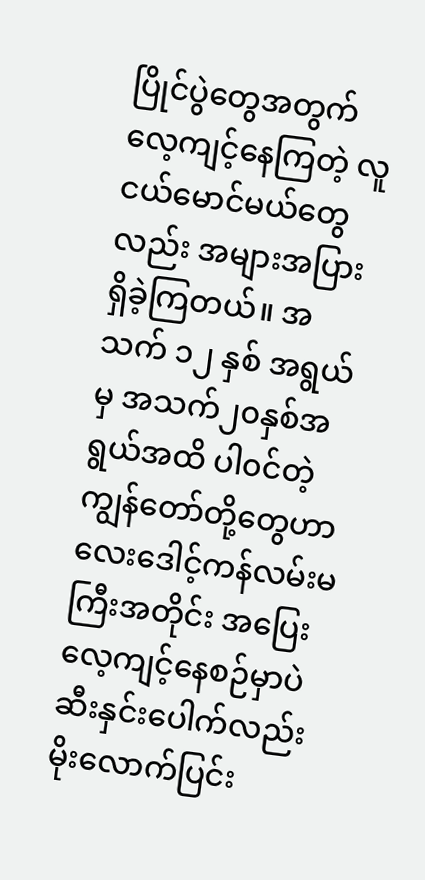ပြိုင်ပွဲတွေအတွက်လေ့ကျင့်နေကြတဲ့ လူငယ်မောင်မယ်တွေလည်း အများအပြားရှိခဲ့ကြတယ်။ အသက် ၁၂ နှစ် အရွယ်မှ အသက်၂၀နှစ်အရွယ်အထိ ပါ၀င်တဲ့ ကျွန်တော်တို့တွေဟာ လေးဒေါင့်ကန်လမ်းမကြီးအတိုင်း အပြေးလေ့ကျင့်နေစဉ်မှာပဲ ဆီးနှင်းပေါက်လည်း မိုးလောက်ပြင်း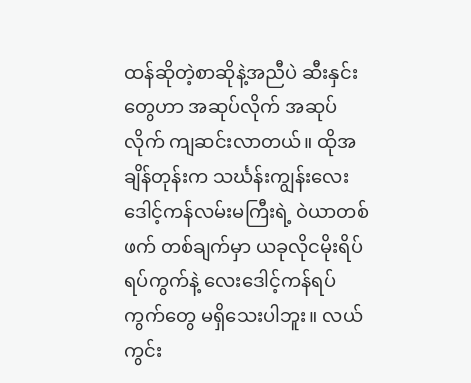ထန်ဆိုတဲ့စာဆိုနဲ့အညီပဲ ဆီးနှင်းတွေဟာ အဆုပ်လိုက် အဆုပ်လိုက် ကျဆင်းလာတယ်။ ထိုအချိန်တုန်းက သင်္ဃန်းကျွန်းလေး ဒေါင့်ကန်လမ်းမကြီးရဲ့ ဝဲယာတစ်ဖက် တစ်ချက်မှာ ယခုလိုငမိုးရိပ်ရပ်ကွက်နဲ့ လေးဒေါင့်ကန်ရပ်ကွက်တွေ မရှိသေးပါဘူး။ လယ်ကွင်း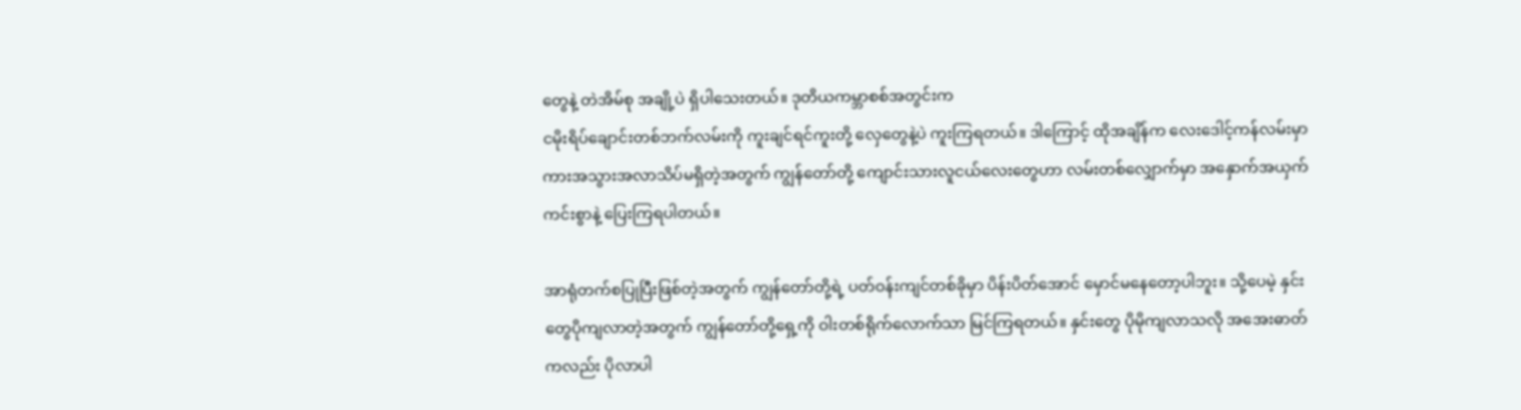တွေနဲ့ တဲအိမ်စု အချို့ပဲ ရှိပါသေးတယ်။ ဒုတိယကမ္ဘာစစ်အတွင်းက
ငမိုးရိပ်ချောင်းတစ်ဘက်လမ်းကို ကူးချင်ရင်ကူးတို့ လှေတွေနဲ့ပဲ ကူးကြရတယ်။ ဒါကြောင့် ထိုအချိန်က လေးဒေါင့်ကန်လမ်းမှာ ကားအသွားအလာသိပ်မရှိတဲ့အတွက် ကျွန်တော်တို့ ကျောင်းသားလူငယ်လေးတွေဟာ လမ်းတစ်လျှောက်မှာ အနှောက်အယှက်ကင်းစွာနဲ့ ပြေးကြရပါတယ်။

အာရုံတက်စပြုပြီးဖြစ်တဲ့အတွက် ကျွန်တော်တို့ရဲ့ ပတ်ဝန်းကျင်တစ်ခိုမှာ ပိန်းပိတ်အောင် မှောင်မနေတော့ပါဘူး။ သို့ပေမဲ့ နှင်းတွေပိုကျလာတဲ့အတွက် ကျွန်တော်တို့ရှေ့ကို ဝါးတစ်ရိုက်လောက်သာ မြင်ကြရတယ်။ နှင်းတွေ ပိုမိုကျလာသလို အအေးဓာတ်ကလည်း ပိုလာပါ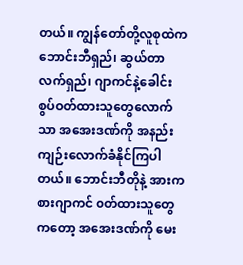တယ်။ ကျွန်တော်တို့လူစုထဲက ဘောင်းဘီရှည်၊ ဆွယ်တာ လက်ရှည်၊ ဂျာကင်နဲ့ခေါင်းစွပ်ဝတ်ထားသူတွေလောက်သာ အအေးဒဏ်ကို အနည်းကျဉ်းလောက်ခံနိုင်ကြပါတယ်။ ဘောင်းဘီတိုနဲ့ အားကစားဂျာကင် ၀တ်ထားသူတွေကတော့ အအေးဒဏ်ကို မေး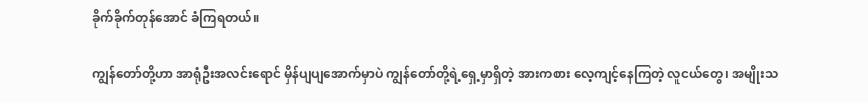ခိုက်ခိုက်တုန်အောင် ခံကြရတယ်။

ကျွန်တော်တို့ဟာ အာရုံဦးအလင်းရောင် မှိန်ပျပျအောက်မှာပဲ ကျွန်တော်တို့ရဲ့ရှေ့မှာရှိတဲ့ အားကစား လေ့ကျင့်နေကြတဲ့ လူငယ်တွေ၊ အမျိုးသ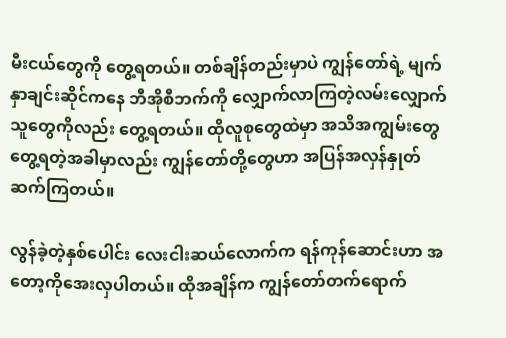မီးငယ်တွေကို တွေ့ရတယ်။ တစ်ချိန်တည်းမှာပဲ ကျွန်တော်ရဲ့ မျက်နှာချင်းဆိုင်ကနေ ဘီအိုစီဘက်ကို လျှောက်လာကြတဲ့လမ်းလျှောက်သူတွေကိုလည်း တွေ့ရတယ်။ ထိုလူစုတွေထဲမှာ အသိအကျွမ်းတွေ တွေ့ရတဲ့အခါမှာလည်း ကျွန်တော်တို့တွေဟာ အပြန်အလှန်နှုတ်ဆက်ကြတယ်။

လွန်ခဲ့တဲ့နှစ်ပေါင်း လေးငါးဆယ်လောက်က ရန်ကုန်ဆောင်းဟာ အတော့ကိုအေးလှပါတယ်။ ထိုအချိန်က ကျွန်တော်တက်ရောက်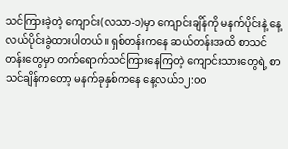သင်ကြားခဲ့တဲ့ ကျောင်း(လသာ-၁)မှာ ကျောင်းချိန်ကို မနက်ပိုင်းနဲ့ နေ့လယ်ပိုင်းခွဲထားပါတယ်။ ရှစ်တန်းကနေ ဆယ်တန်းအထိ စာသင်တန်းတွေမှာ တက်ရောက်သင်ကြားနေကြတဲ့ ကျောင်းသားတွေရဲ့ စာသင်ချိန်ကတော့ မနက်ခုနှစ်ကနေ နေ့လယ်၁၂:၀၀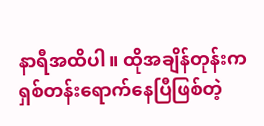နာရီအထိပါ။ ထိုအချိန်တုန်းက ရှစ်တန်းရောက်နေပြီဖြစ်တဲ့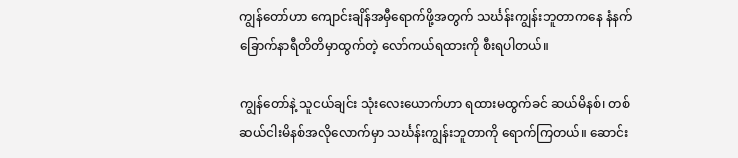ကျွန်တော်ဟာ ကျောင်းချိန်အမှီရောက်ဖို့အတွက် သင်္ဃန်းကျွန်းဘူတာကနေ နံနက်ခြောက်နာရီတိတိမှာထွက်တဲ့ လော်ကယ်ရထားကို စီးရပါတယ်။

ကျွန်တော်နဲ့ သူငယ်ချင်း သုံးလေးယောက်ဟာ ရထားမထွက်ခင် ဆယ်မိနစ်၊ တစ်ဆယ်ငါးမိနစ်အလိုလောက်မှာ သင်္ဃန်းကျွန်းဘူတာကို ရောက်ကြတယ်။ ဆောင်း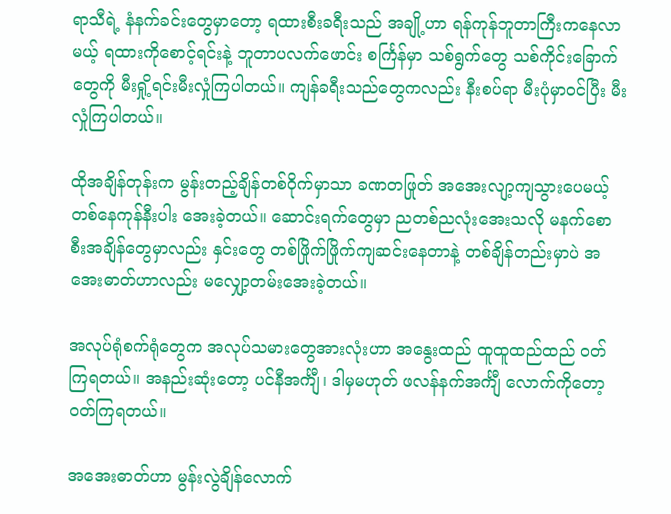ရာသီရဲ့ နံနက်ခင်းတွေမှာတော့ ရထားစီးခရီးသည် အချို့ဟာ ရန်ကုန်ဘူတာကြီးကနေလာမယ့် ရထားကိုစောင့်ရင်းနဲ့ ဘူတာပလက်ဖောင်း စင်္ကြန်မှာ သစ်ရွက်တွေ သစ်ကိုင်းခြောက်တွေကို မီးရှို့ရင်းမီးလှုံကြပါတယ်။ ကျန်ခရီးသည်တွေကလည်း နီးစပ်ရာ မီးပုံမှာဝင်ပြီး မီးလှုံကြပါတယ်။

ထိုအချိန်တုန်းက မွန်းတည့်ချိန်တစ်ဝိုက်မှာသာ ခဏတဖြုတ် အအေးလျာ့ကျသွားပေမယ့် တစ်နေကုန်နီးပါး အေးခဲ့တယ်။ ဆောင်းရက်တွေမှာ ညတစ်ညလုံးအေးသလို မနက်စောစီးအချိန်တွေမှာလည်း နှင်းတွေ တစ်ဖြိုက်ဖြိုက်ကျဆင်းနေတာနဲ့ တစ်ချိန်တည်းမှာပဲ အအေးဓာတ်ဟာလည်း မလျှော့တမ်းအေးခဲ့တယ်။

အလုပ်ရုံစက်ရုံတွေက အလုပ်သမားတွေအားလုံးဟာ အနွေးထည် ထူထူထည်ထည် ၀တ်ကြရတယ်။ အနည်းဆုံးတော့ ပင်နီအင်္ကျီ၊ ဒါမှမဟုတ် ဖလန်နက်အင်္ကျီ လောက်ကိုတော့ဝတ်ကြရတယ်။

အအေးဓာတ်ဟာ မွန်းလွဲချိန်လောက်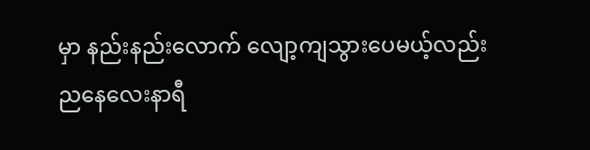မှာ နည်းနည်းလောက် လျော့ကျသွားပေမယ့်လည်း ညနေလေးနာရီ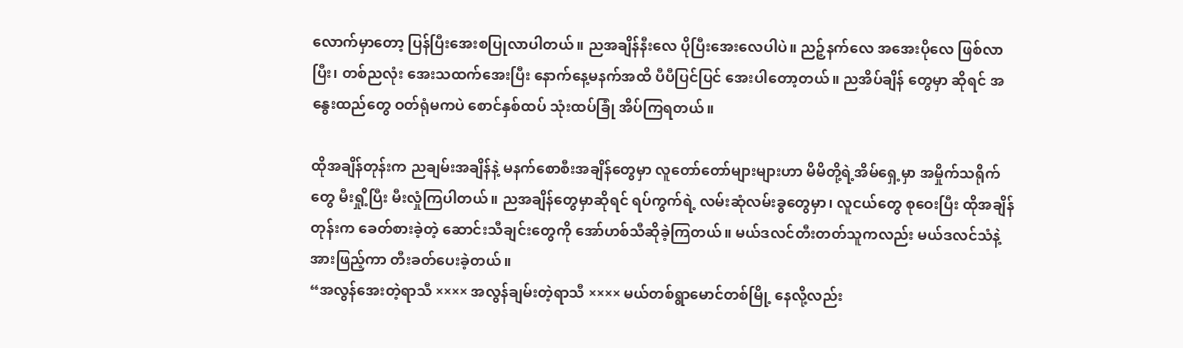လောက်မှာတော့ ပြန်ပြီးအေးစပြုလာပါတယ်။ ညအချိန်နီးလေ ပိုပြီးအေးလေပါပဲ။ ညဉ့်နက်လေ အအေးပိုလေ ဖြစ်လာပြီး၊ တစ်ညလုံး အေးသထက်အေးပြီး နောက်နေ့မနက်အထိ ပီပီပြင်ပြင် အေးပါတော့တယ်။ ညအိပ်ချိန် တွေမှာ ဆိုရင် အနွေးထည်တွေ ဝတ်ရုံမကပဲ စောင်နှစ်ထပ် သုံးထပ်ခြုံ အိပ်ကြရတယ်။

ထိုအချိန်တုန်းက ညချမ်းအချိန်နဲ့ မနက်စောစီးအချိန်တွေမှာ လူတော်တော်များများဟာ မိမိတို့ရဲ့အိမ်ရှေ့မှာ အမှိုက်သရိုက်တွေ မီးရှို့ပြီး မီးလှုံကြပါတယ်။ ညအချိန်တွေမှာဆိုရင် ရပ်ကွက်ရဲ့ လမ်းဆုံလမ်းခွတွေမှာ၊ လူငယ်တွေ စုဝေးပြီး ထိုအချိန်တုန်းက ခေတ်စားခဲ့တဲ့ ဆောင်းသီချင်းတွေကို အော်ဟစ်သီဆိုခဲ့ကြတယ်။ မယ်ဒလင်တီးတတ်သူကလည်း မယ်ဒလင်သံနဲ့ အားဖြည့်ကာ တီးခတ်ပေးခဲ့တယ်။
“အလွန်အေးတဲ့ရာသီ ×××× အလွန်ချမ်းတဲ့ရာသီ ×××× မယ်တစ်ရွာမောင်တစ်မြို့ နေလို့လည်း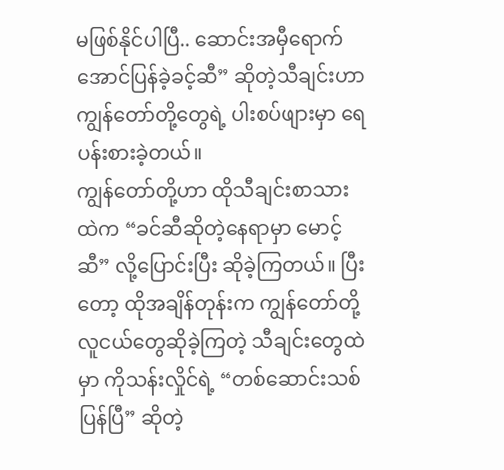မဖြစ်နိုင်ပါပြီ.. ဆောင်းအမှီရောက်အောင်ပြန်ခဲ့ခင့်ဆီ” ဆိုတဲ့သီချင်းဟာ ကျွန်တော်တို့တွေရဲ့ ပါးစပ်ဖျားမှာ ရေပန်းစားခဲ့တယ်။
ကျွန်တော်တို့ဟာ ထိုသီချင်းစာသားထဲက “ခင်ဆီဆိုတဲ့နေရာမှာ မောင့်ဆီ” လို့ပြောင်းပြီး ဆိုခဲ့ကြတယ်။ ပြီးတော့ ထိုအချိန်တုန်းက ကျွန်တော်တို့လူငယ်တွေဆိုခဲ့ကြတဲ့ သီချင်းတွေထဲမှာ ကိုသန်းလှိုင်ရဲ့ “တစ်ဆောင်းသစ်ပြန်ပြီ” ဆိုတဲ့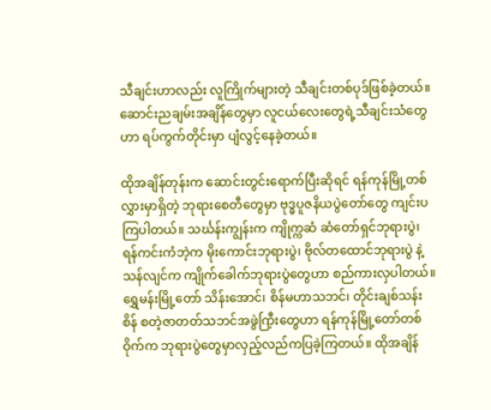သီချင်းဟာလည်း လူကြိုက်များတဲ့ သီချင်းတစ်ပုဒ်ဖြစ်ခဲ့တယ်။ ဆောင်းညချမ်းအချိန်တွေမှာ လူငယ်လေးတွေရဲ့သီချင်းသံတွေဟာ ရပ်ကွက်တိုင်းမှာ ပျံလွင့်နေခဲ့တယ်။

ထိုအချိန်တုန်းက ဆောင်းတွင်းရောက်ပြီးဆိုရင် ရန်ကုန်မြို့တစ်လွှားမှာရှိတဲ့ ဘုရားစေတီတွေမှာ ဗုဒ္ဓပူဇနိယပွဲတော်တွေ ကျင်းပကြပါတယ်။ သင်္ဃန်းကျွန်းက ကျိုက္ကဆံ ဆံတော်ရှင်ဘုရားပွဲ၊ ရန်ကင်းကံဘဲ့က မိုးကောင်းဘုရားပွဲ၊ ဗိုလ်တထောင်ဘုရားပွဲ နဲ့သန်လျင်က ကျိုက်ခေါက်ဘုရားပွဲတွေဟာ စည်ကားလှပါတယ်။ ရွှေမန်းမြို့တော် သိန်းအောင်၊ စိန်မဟာသဘင်၊ တိုင်းချစ်သန်းစိန် စတဲ့ဇာတတ်သဘင်အဖွဲကြှီးတွေဟာ ရန်ကုန်မြို့တော်တစ်ဝိုက်က ဘုရားပွဲတွေမှာလှည့်လည်ကပြခဲ့ကြတယ်။ ထိုအချိန်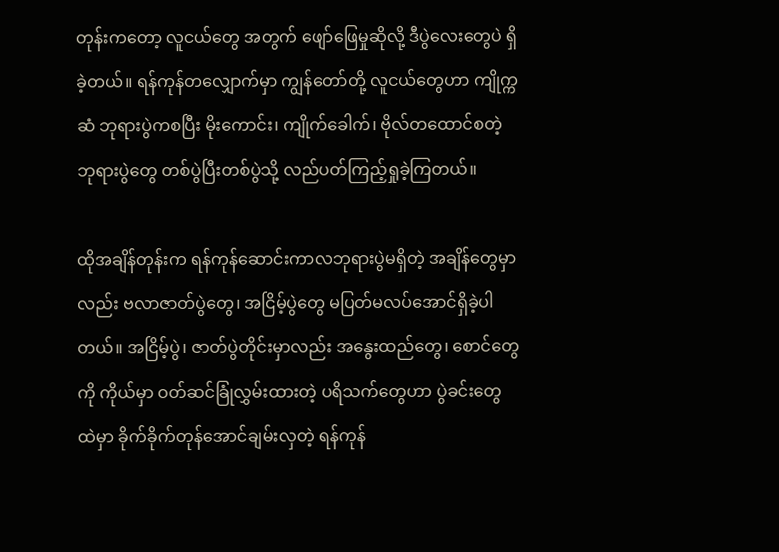တုန်းကတော့ လူငယ်တွေ အတွက် ဖျော်ဖြေမှုဆိုလို့ ဒီပွဲလေးတွေပဲ ရှိခဲ့တယ်။ ရန်ကုန်တလျှောက်မှာ ကျွန်တော်တို့ လူငယ်တွေဟာ ကျိုက္ကဆံ ဘုရားပွဲကစပြီး မိုးကောင်း၊ ကျိုက်ခေါက်၊ ဗိုလ်တထောင်စတဲ့ ဘုရားပွဲတွေ တစ်ပွဲပြီးတစ်ပွဲသို့ လည်ပတ်ကြည့်ရှုခဲ့ကြတယ်။

ထိုအချိန်တုန်းက ရန်ကုန်ဆောင်းကာလဘုရားပွဲမရှိတဲ့ အချိန်တွေမှာလည်း ဗလာဇာတ်ပွဲတွေ၊ အငြိမ့်ပွဲတွေ မပြတ်မလပ်အောင်ရှိခဲ့ပါတယ်။ အငြိမ့်ပွဲ၊ ဇာတ်ပွဲတိုင်းမှာလည်း အနွေးထည်တွေ၊ စောင်တွေကို ကိုယ်မှာ ဝတ်ဆင်ခြုံလွှမ်းထားတဲ့ ပရိသက်တွေဟာ ပွဲခင်းတွေထဲမှာ ခိုက်ခိုက်တုန်အောင်ချမ်းလှတဲ့ ရန်ကုန်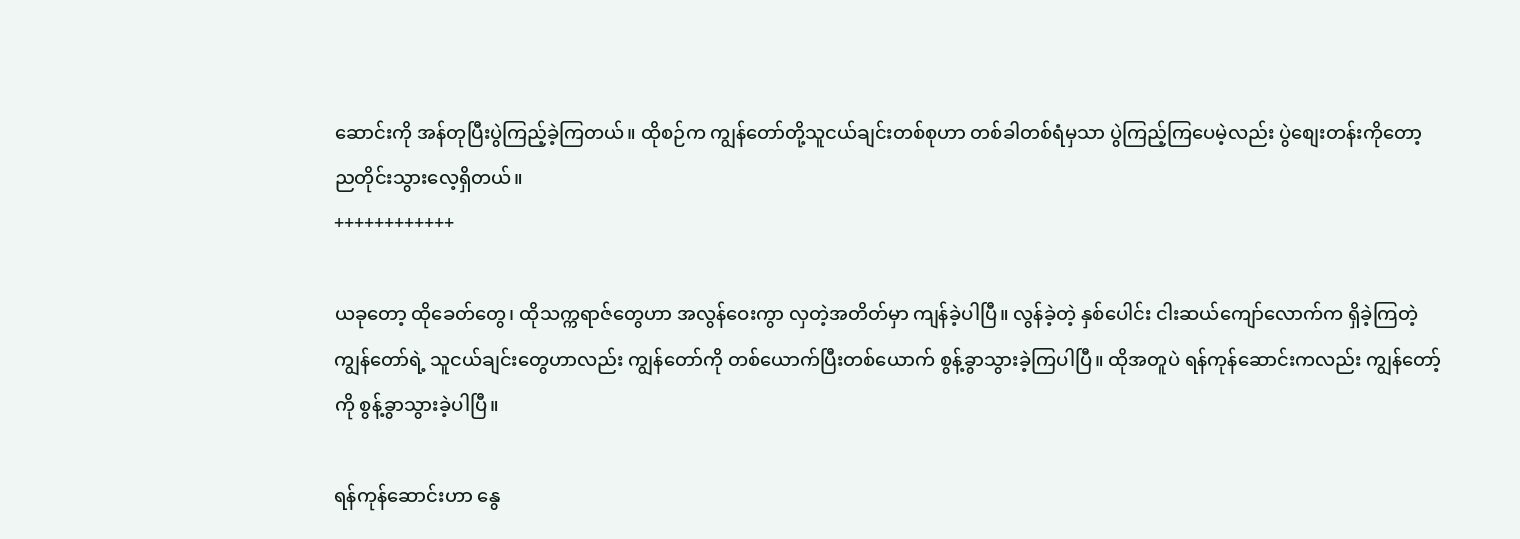ဆောင်းကို အန်တုပြီးပွဲကြည့်ခဲ့ကြတယ်။ ထိုစဉ်က ကျွန်တော်တို့သူငယ်ချင်းတစ်စုဟာ တစ်ခါတစ်ရံမှသာ ပွဲကြည့်ကြပေမဲ့လည်း ပွဲစျေးတန်းကိုတော့ ညတိုင်းသွားလေ့ရှိတယ်။
++++++++++++

ယခုတော့ ထိုခေတ်တွေ၊ ထိုသက္ကရာဇ်တွေဟာ အလွန်ဝေးကွာ လှတဲ့အတိတ်မှာ ကျန်ခဲ့ပါပြီ။ လွန်ခဲ့တဲ့ နှစ်ပေါင်း ငါးဆယ်ကျော်လောက်က ရှိခဲ့ကြတဲ့ ကျွန်တော်ရဲ့ သူငယ်ချင်းတွေဟာလည်း ကျွန်တော်ကို တစ်ယောက်ပြီးတစ်ယောက် စွန့်ခွာသွားခဲ့ကြပါပြီ။ ထိုအတူပဲ ရန်ကုန်ဆောင်းကလည်း ကျွန်တော့်ကို စွန့်ခွာသွားခဲ့ပါပြီ။

ရန်ကုန်ဆောင်းဟာ နွေ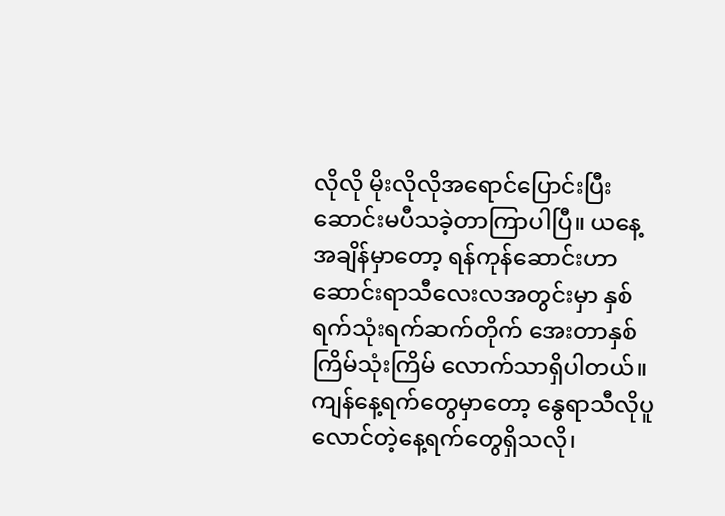လိုလို မိုးလိုလိုအရောင်ပြောင်းပြီး ဆောင်းမပီသခဲ့တာကြာပါပြီ။ ယနေ့ အချိန်မှာတော့ ရန်ကုန်ဆောင်းဟာ ဆောင်းရာသီလေးလအတွင်းမှာ နှစ်ရက်သုံးရက်ဆက်တိုက် အေးတာနှစ်ကြိမ်သုံးကြိမ် လောက်သာရှိပါတယ်။ ကျန်နေ့ရက်တွေမှာတော့ နွေရာသီလိုပူလောင်တဲ့နေ့ရက်တွေရှိသလို၊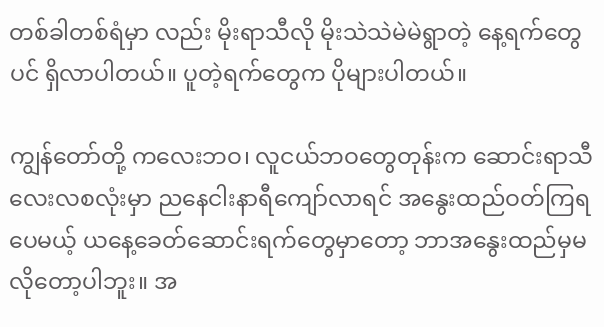တစ်ခါတစ်ရံမှာ လည်း မိုးရာသီလို မိုးသဲသဲမဲမဲရွာတဲ့ နေ့ရက်တွေပင် ရှိလာပါတယ်။ ပူတဲ့ရက်တွေက ပိုများပါတယ်။

ကျွန်တော်တို့ ကလေးဘဝ၊ လူငယ်ဘဝတွေတုန်းက ဆောင်းရာသီလေးလစလုံးမှာ ညနေငါးနာရီကျော်လာရင် အနွေးထည်ဝတ်ကြရပေမယ့် ယနေ့ခေတ်ဆောင်းရက်တွေမှာတော့ ဘာအနွေးထည်မှမလိုတော့ပါဘူး။ အ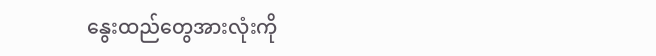နွေးထည်တွေအားလုံးကို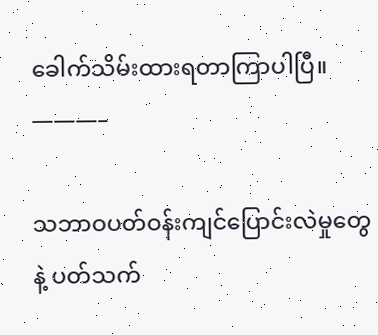ခေါက်သိမ်းထားရတာကြာပါပြီ။
———–

သဘာဝပတ်ဝန်းကျင်ပြောင်းလဲမှုတွေနဲ့ ပတ်သက်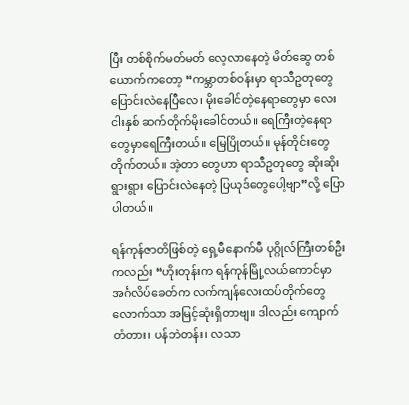ပြီး တစ်စိုက်မတ်မတ် လေ့လာနေတဲ့ မိတ်ဆွေ တစ်ယောက်ကတော့ “ကမ္ဘာတစ်ဝန်းမှာ ရာသီဥတုတွေပြောင်းလဲနေပြီလေ၊ မိုးခေါင်တဲ့နေရာတွေမှာ လေးငါးနှစ် ဆက်တိုက်မိုးခေါင်တယ်။ ရေကြီးတဲ့နေရာတွေမှာရေကြီးတယ်။ မြေပြိုတယ်။ မုန်တိုင်းတွေတိုက်တယ်။ အဲ့တာ တွေဟာ ရာသီဥတုတွေ ဆိုးဆိုးရွားရွား ပြောင်းလဲနေတဲ့ ပြယုဒ်တွေပေါ့ဗျာ”လို့ ပြောပါတယ်။

ရန်ကုန်ဇာတိဖြစ်တဲ့ ရှေ့မီနောက်မီ ပုဂ္ဂိုလ်ကြီးတစ်ဦးကလည်း “ဟိုးတုန်းက ရန်ကုန်မြို့လယ်ကောင်မှာ အင်္ဂလိပ်ခေတ်က လက်ကျန်လေးထပ်တိုက်တွေလောက်သာ အမြင့်ဆုံးရှိတာဗျ။ ဒါလည်း ကျောက်တံတား၊ ပန်ဘဲတန်း၊ လသာ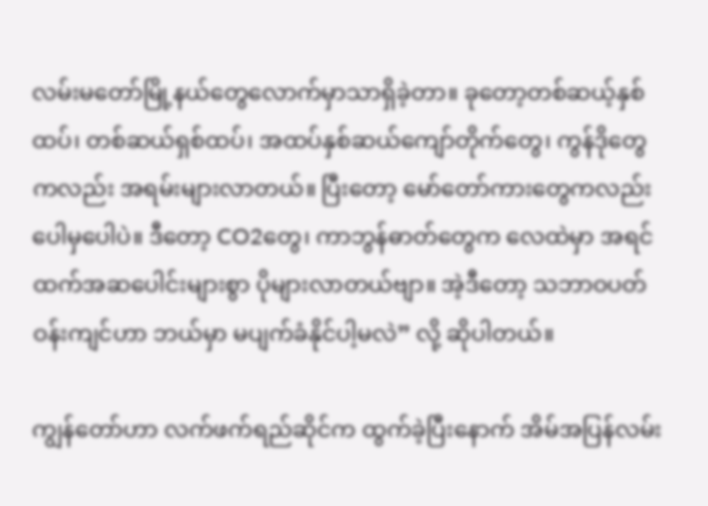လမ်းမတော်မြို့နယ်တွေလောက်မှာသာရှိခဲ့တာ။ ခုတော့တစ်ဆယ့်နှစ်ထပ်၊ တစ်ဆယ်ရှစ်ထပ်၊ အထပ်နှစ်ဆယ်ကျော်တိုက်တွေ၊ ကွန်ဒိုတွေကလည်း အရမ်းများလာတယ်။ ပြီးတော့ မော်တော်ကားတွေကလည်း ပေါမှပေါပဲ။ ဒီတော့ CO2တွေ၊ ကာဘွန်ဓာတ်တွေက လေထဲမှာ အရင်ထက်အဆပေါင်းများစွာ ပိုများလာတယ်ဗျာ။ အဲ့ဒီတော့ သဘာဝပတ်ဝန်းကျင်ဟာ ဘယ်မှာ မပျက်ခံနိုင်ပါ့မလဲ” လို့ ဆိုပါတယ်။

ကျွန်တော်ဟာ လက်ဖက်ရည်ဆိုင်က ထွက်ခဲ့ပြီးနောက် အိမ်အပြန်လမ်း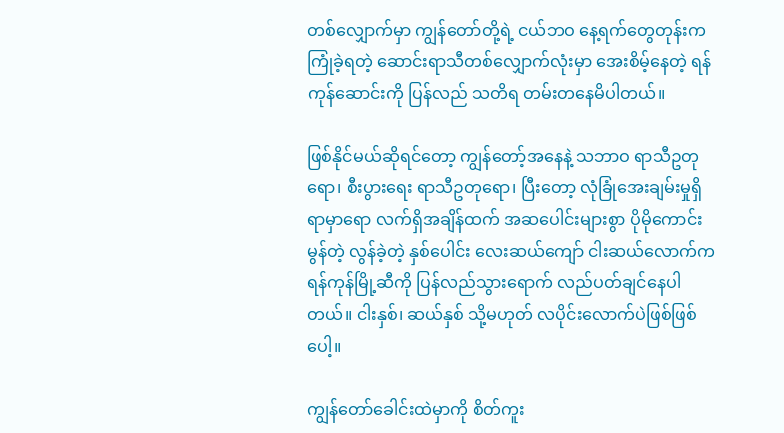တစ်လျှောက်မှာ ကျွန်တော်တို့ရဲ့ ငယ်ဘဝ နေ့ရက်တွေတုန်းကကြုံခဲ့ရတဲ့ ဆောင်းရာသီတစ်လျှောက်လုံးမှာ အေးစိမ့်နေတဲ့ ရန်ကုန်ဆောင်းကို ပြန်လည် သတိရ တမ်းတနေမိပါတယ်။

ဖြစ်နိုင်မယ်ဆိုရင်တော့ ကျွန်တော့်အနေနဲ့ သဘာဝ ရာသီဥတုရော၊ စီးပွားရေး ရာသီဥတုရော၊ ပြီးတော့ လုံခြုံအေးချမ်းမှုရှိရာမှာရော လက်ရှိအချိန်ထက် အဆပေါင်းများစွာ ပိုမိုကောင်းမွန်တဲ့ လွန်ခဲ့တဲ့ နှစ်ပေါင်း လေးဆယ်ကျော် ငါးဆယ်လောက်က ရန်ကုန်မြို့ဆီကို ပြန်လည်သွားရောက် လည်ပတ်ချင်နေပါတယ်။ ငါးနှစ်၊ ဆယ်နှစ် သို့မဟုတ် လပိုင်းလောက်ပဲဖြစ်ဖြစ်ပေါ့။

ကျွန်တော်ခေါင်းထဲမှာကို စိတ်ကူး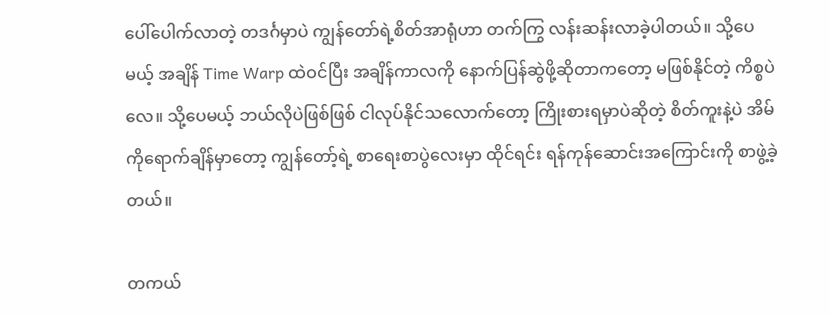ပေါ်ပေါက်လာတဲ့ တဒင်္ဂမှာပဲ ကျွန်တော်ရဲ့စိတ်အာရုံဟာ တက်ကြွ လန်းဆန်းလာခဲ့ပါတယ်။ သို့ပေမယ့် အချိန် Time Warp ထဲဝင်ပြီး အချိန်ကာလကို နောက်ပြန်ဆွဲဖို့ဆိုတာကတော့ မဖြစ်နိုင်တဲ့ ကိစ္စပဲလေ။ သို့ပေမယ့် ဘယ်လိုပဲဖြစ်ဖြစ် ငါလုပ်နိုင်သလောက်တော့ ကြိုးစားရမှာပဲဆိုတဲ့ စိတ်ကူးနဲ့ပဲ အိမ်ကိုရောက်ချိန်မှာတော့ ကျွန်တော့်ရဲ့ စာရေးစာပွဲလေးမှာ ထိုင်ရင်း ရန်ကုန်ဆောင်းအကြောင်းကို စာဖွဲ့ခဲ့တယ်။

တကယ်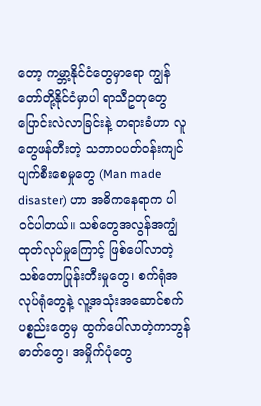တော့ ကမ္ဘာ့နိုင်ငံတွေမှာရော ကျွန်တော်တို့နိုင်ငံမှာပါ ရာသီဥတုတွေပြောင်းလဲလာခြင်းနဲ့ တရားခံဟာ လူတွေဖန်တီးတဲ့ သဘာဝပတ်ဝန်းကျင် ပျက်စီးစေမှုတွေ (Man made disaster) ဟာ အဓိကနေရာက ပါ၀င်ပါတယ်။ သစ်တွေအလွန်အကျွံထုတ်လုပ်မှုကြောင့် ဖြစ်ပေါ်လာတဲ့သစ်တောပြုန်းတီးမှုတွေ၊ စက်ရုံအလုပ်ရုံတွေနဲ့ လူ့အသုံးအဆောင်စက်ပစ္စည်းတွေမှ ထွက်ပေါ်လာတဲ့ကာဘွန်ဓာတ်တွေ၊ အမှိုက်ပုံတွေ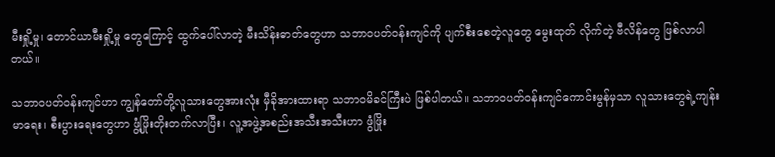မီးရှို့မှု၊ တောင်ယာမီးရှို့မှု တွေကြောင့် ထွက်ပေါ်လာတဲ့ မီးသိန်းဓာတ်တွေဟာ သဘာဝပတ်ဝန်းကျင်ကို ပျက်စီးစေတဲ့လူတွေ မွေးထုတ် လိုက်တဲ့ ဗီလိန်တွေ ဖြစ်လာပါတယ်။

သဘာဝပတ်ဝန်းကျင်ဟာ ကျွန်တော်တို့လူသားတွေအားလုံး မှီခိုအားထားရာ သဘာဝမိခင်ကြီးပဲ ဖြစ်ပါတယ်။ သဘာဝပတ်ဝန်းကျင်ကောင်းမွန်မှသာ လူသားတွေရဲ့ကျန်းမာရေး၊ စီးပွားရေးတွေဟာ ဖွံ့ဖြိုးတိုးတက်လာပြီး၊ လူ့အဖွဲ့အစည်းအသီးအသီးဟာ ဖွံဖြိုး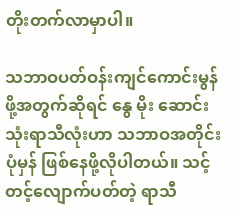တိုးတက်လာမှာပါ။

သဘာဝပတ်ဝန်းကျင်ကောင်းမွန်ဖို့အတွက်ဆိုရင် နွေ မိုး ဆောင်း သုံးရာသီလုံးဟာ သဘာဝအတိုင်း ပုံမှန် ဖြစ်နေဖို့လိုပါတယ်။ သင့်တင့်လျောက်ပတ်တဲ့ ရာသီ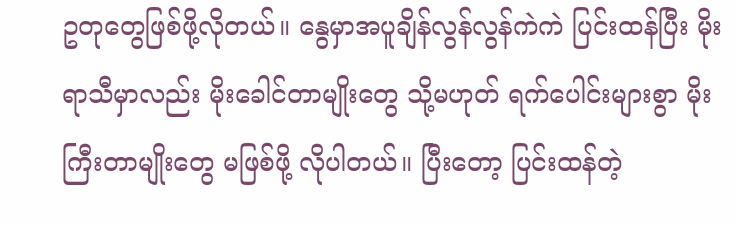ဥတုတွေဖြစ်ဖို့လိုတယ်။ နွေမှာအပူချိန်လွန်လွန်ကဲကဲ ပြင်းထန်ပြီး မိုးရာသီမှာလည်း မိုးခေါင်တာမျိုးတွေ သို့မဟုတ် ရက်ပေါင်းများစွာ မိုးကြီးတာမျိုးတွေ မဖြစ်ဖို့ လိုပါတယ်။ ပြီးတော့ ပြင်းထန်တဲ့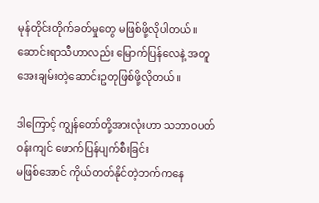မုန်တိုင်းတိုက်ခတ်မှုတွေ မဖြစ်ဖို့လိုပါတယ်။ ဆောင်းရာသီဟာလည်း မြောက်ပြန်လေနဲ့ အတူ အေးချမ်းတဲ့ဆောင်းဥတုဖြစ်ဖို့လိုတယ်။

ဒါကြောင့် ကျွန်တော်တို့အားလုံးဟာ သဘာဝပတ်ဝန်းကျင် ဖောက်ပြန်ပျက်စီးခြင်း
မဖြစ်အောင် ကိုယ်တတ်နိုင်တဲ့ဘက်ကနေ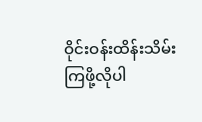ဝိုင်းဝန်းထိန်းသိမ်းကြဖို့လိုပါ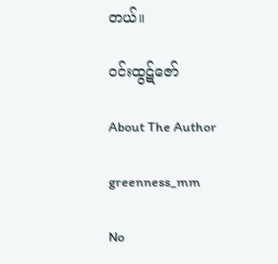တယ်။

ဝင်းထွဋ်ဇော်

About The Author

greenness_mm

No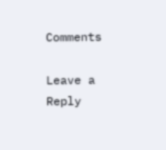Comments

Leave a Reply